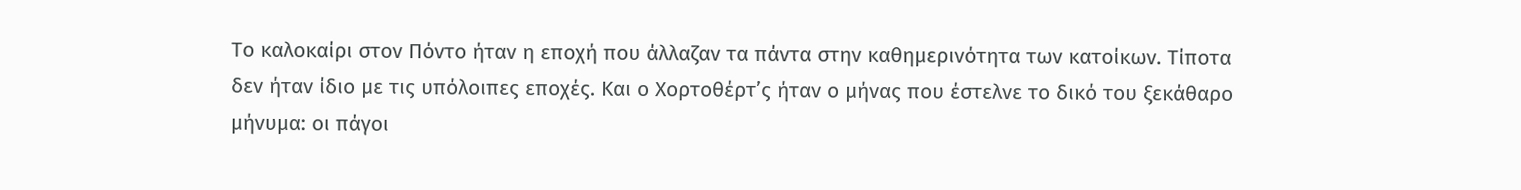Το καλοκαίρι στον Πόντο ήταν η εποχή που άλλαζαν τα πάντα στην καθημερινότητα των κατοίκων. Τίποτα δεν ήταν ίδιο με τις υπόλοιπες εποχές. Και ο Χορτοθέρτ’ς ήταν ο μήνας που έστελνε το δικό του ξεκάθαρο μήνυμα: οι πάγοι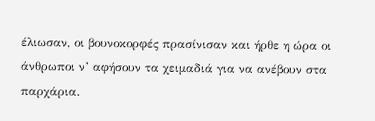έλιωσαν, οι βουνοκορφές πρασίνισαν και ήρθε η ώρα οι άνθρωποι ν’ αφήσουν τα χειμαδιά για να ανέβουν στα παρχάρια.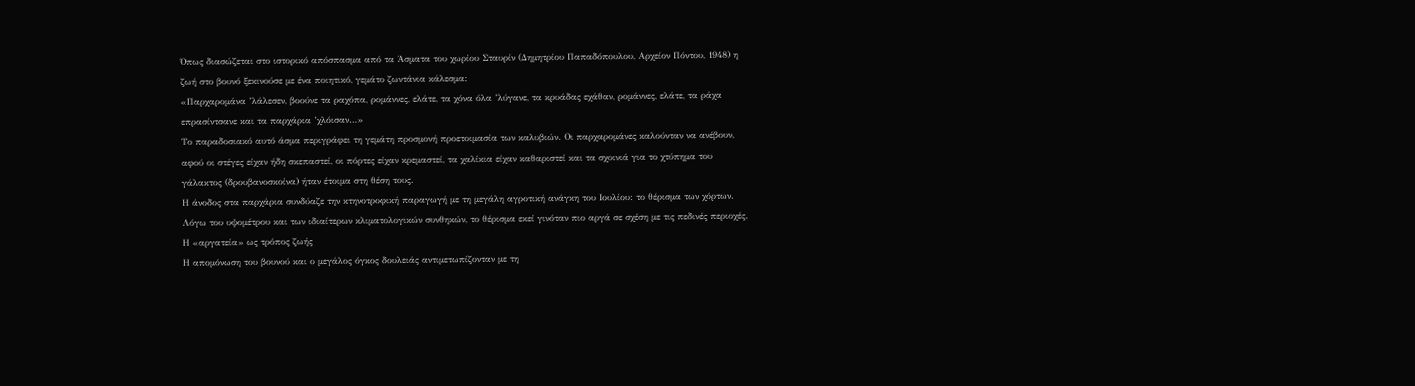Όπως διασώζεται στο ιστορικό απόσπασμα από τα Άσματα του χωρίου Σταυρίν (Δημητρίου Παπαδόπουλου, Αρχείον Πόντου, 1948) η ζωή στο βουνό ξεκινούσε με ένα ποιητικό, γεμάτο ζωντάνια κάλεσμα:
«Παρχαρομάνα ’λάλεσεν, βοούνε τα ραχόπα, ρομάννες, ελάτε, τα χόνα όλα ’λύγανε, τα κρυάδας εχάθαν, ρομάννες, ελάτε, τα ράχα επρασίντσανε και τα παρχάρια ’χλόισαν…»
Το παραδοσιακό αυτό άσμα περιγράφει τη γεμάτη προσμονή προετοιμασία των καλυβιών. Οι παρχαρομάνες καλούνταν να ανέβουν, αφού οι στέγες είχαν ήδη σκεπαστεί, οι πόρτες είχαν κρεμαστεί, τα χαλίκια είχαν καθαριστεί και τα σχοινιά για το χτύπημα του γάλακτος (δρουβανοσκοίνα) ήταν έτοιμα στη θέση τους.
Η άνοδος στα παρχάρια συνδύαζε την κτηνοτροφική παραγωγή με τη μεγάλη αγροτική ανάγκη του Ιουλίου: το θέρισμα των χόρτων. Λόγω του υψομέτρου και των ιδιαίτερων κλιματολογικών συνθηκών, το θέρισμα εκεί γινόταν πιο αργά σε σχέση με τις πεδινές περιοχές.
Η «αργατεία» ως τρόπος ζωής
Η απομόνωση του βουνού και ο μεγάλος όγκος δουλειάς αντιμετωπίζονταν με τη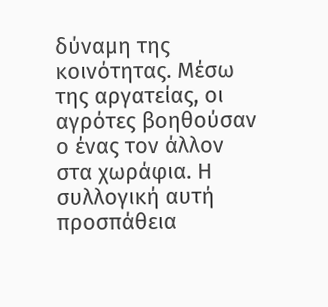δύναμη της κοινότητας. Μέσω της αργατείας, οι αγρότες βοηθούσαν ο ένας τον άλλον στα χωράφια. Η συλλογική αυτή προσπάθεια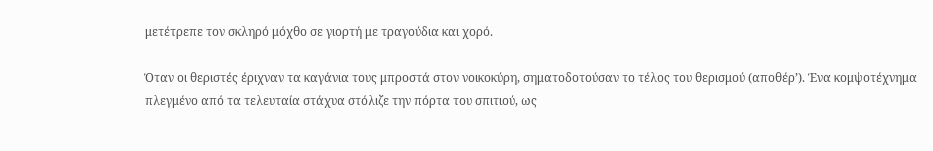μετέτρεπε τον σκληρό μόχθο σε γιορτή με τραγούδια και χορό.

Όταν οι θεριστές έριχναν τα καγάνια τους μπροστά στον νοικοκύρη, σηματοδοτούσαν το τέλος του θερισμού (αποθέρ’). Ένα κομψοτέχνημα πλεγμένο από τα τελευταία στάχυα στόλιζε την πόρτα του σπιτιού, ως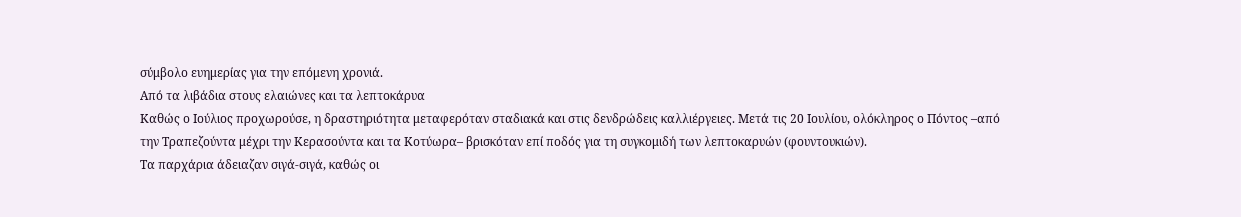σύμβολο ευημερίας για την επόμενη χρονιά.
Από τα λιβάδια στους ελαιώνες και τα λεπτοκάρυα
Καθώς ο Ιούλιος προχωρούσε, η δραστηριότητα μεταφερόταν σταδιακά και στις δενδρώδεις καλλιέργειες. Μετά τις 20 Ιουλίου, ολόκληρος ο Πόντος –από την Τραπεζούντα μέχρι την Κερασούντα και τα Κοτύωρα– βρισκόταν επί ποδός για τη συγκομιδή των λεπτοκαρυών (φουντουκιών).
Τα παρχάρια άδειαζαν σιγά-σιγά, καθώς οι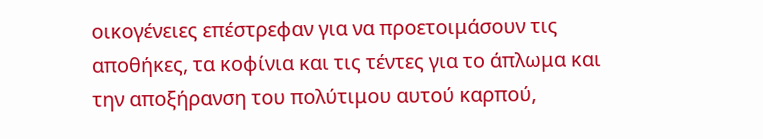οικογένειες επέστρεφαν για να προετοιμάσουν τις αποθήκες, τα κοφίνια και τις τέντες για το άπλωμα και την αποξήρανση του πολύτιμου αυτού καρπού,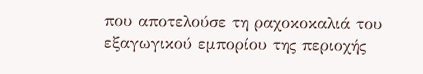που αποτελούσε τη ραχοκοκαλιά του εξαγωγικού εμπορίου της περιοχής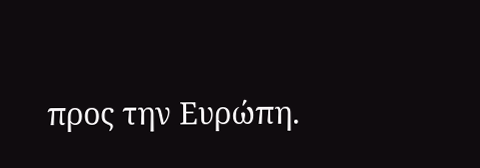προς την Ευρώπη.